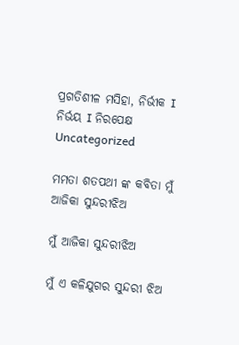ପ୍ରଗତିଶୀଳ ମସିହା, ନିର୍ଭୀକ I ନିର୍ଭୟ I ନିରପେକ୍ଷ
Uncategorized

ମମତା ଶତପଥୀ ଙ୍କ କବିତା ମୁଁ ଆଜିକା ସୁନ୍ଦରୀଝିଅ

ମୁଁ ଆଜିକା ସୁନ୍ଦରୀଝିଅ

ମୁଁ ଏ କଳିଯୁଗର ସୁନ୍ଦରୀ ଝିଅ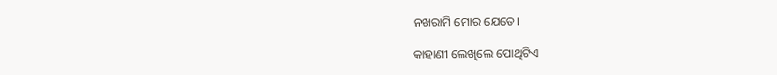ନଖରାମି ମୋର ଯେତେ।

କାହାଣୀ ଲେଖିଲେ ପୋଥିଟିଏ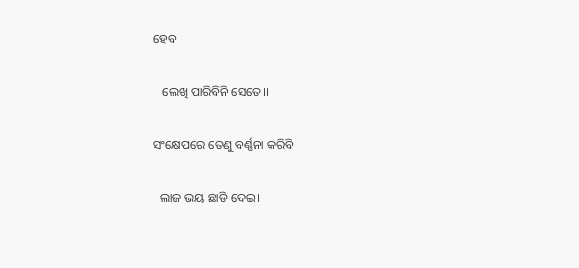ହେବ

   ଲେଖି ପାରିବିନି ସେତେ।।

ସଂକ୍ଷେପରେ ତେଣୁ ବର୍ଣ୍ଣନା କରିବି

  ଲାଜ ଭୟ ଛାଡି ଦେଇ।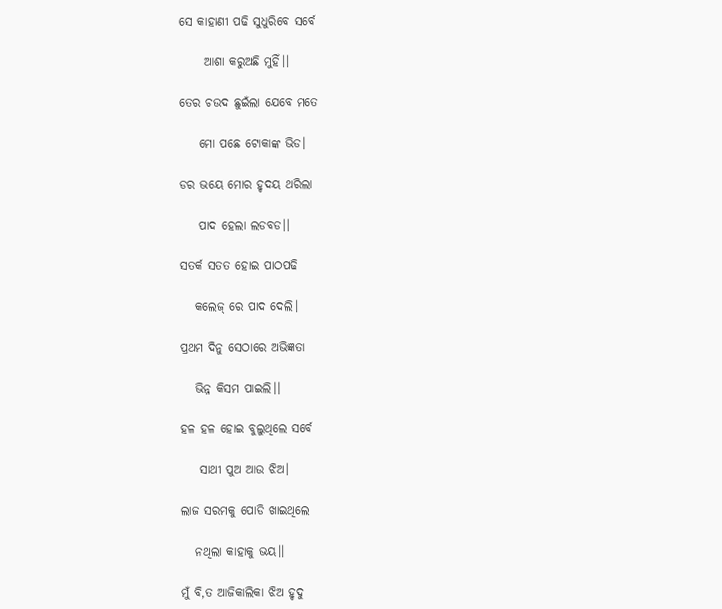ସେ କାହାଣୀ ପଢି ସୁଧୁରିବେ ସର୍ବେ

     ଆଶା କରୁଅଛି ମୁହିଁ।।

ତେର ଚଉଦ ଛୁଇଁଲା ଯେବେ ମତେ

    ମୋ ପଛେ ଟୋକାଙ୍କ ଭିଡ।

ଡର ଭୟେ ମୋର ହୃଦୟ ଥରିଲା

    ପାଦ ହେଲା ଲଡବଡ।।

ସତର୍କ ସତତ ହୋଇ ପାଠପଢି

   କଲେଜ୍ ରେ ପାଦ ଦେଲି।

ପ୍ରଥମ ଦିନୁ ସେଠାରେ ଅଭିଜ୍ଞତା

   ଭିନ୍ନ କିସମ ପାଇଲି।।

ହଳ ହଳ ହୋଇ ବୁଲୁଥିଲେ ସର୍ବେ

    ସାଥୀ ପୁଅ ଆଉ ଝିଅ।

ଲାଜ ସରମକୁ ପୋଡି ଖାଇଥିଲେ

   ନଥିଲା କାହାକୁ ଭୟ।।

ମୁଁ ବି,ତ ଆଜିକାଲିକା ଝିଅ ହୃଦୁ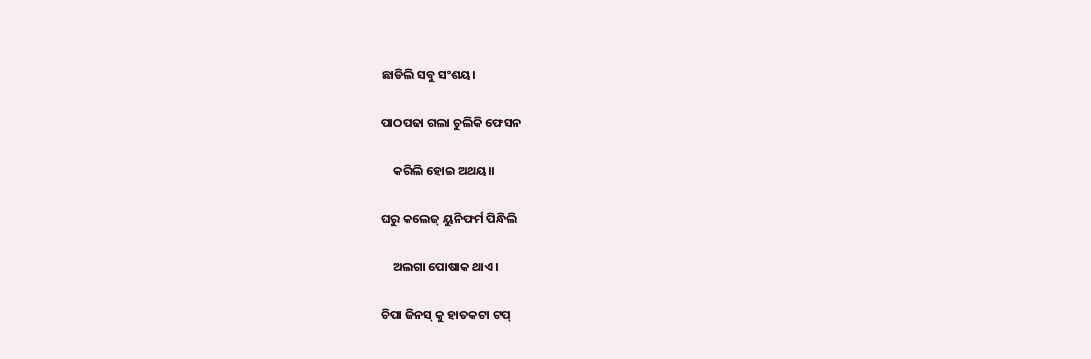ଛାଡିଲି ସବୁ ସଂଶୟ।

ପାଠପଢା ଗଲା ଚୁଲିକି ଫେସନ

    କରିଲି ହୋଇ ଅଥୟ।।

ଘରୁ କଲେଜ୍ ୟୁନିଫର୍ମ ପିନ୍ଧିଲି

    ଅଲଗା ପୋଷାକ ଥାଏ।

ଚିପା ଜିନସ୍ କୁ ହାତକଟା ଟପ୍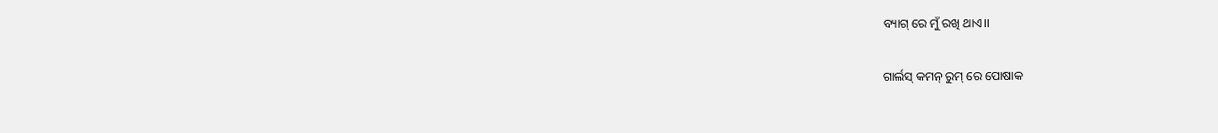ବ୍ୟାଗ୍ ରେ ମୁଁ ରଖି ଥାଏ।।

ଗାର୍ଲସ୍ କମନ୍ ରୁମ୍ ରେ ପୋଷାକ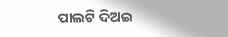ପାଲଟି ଦିଅଇ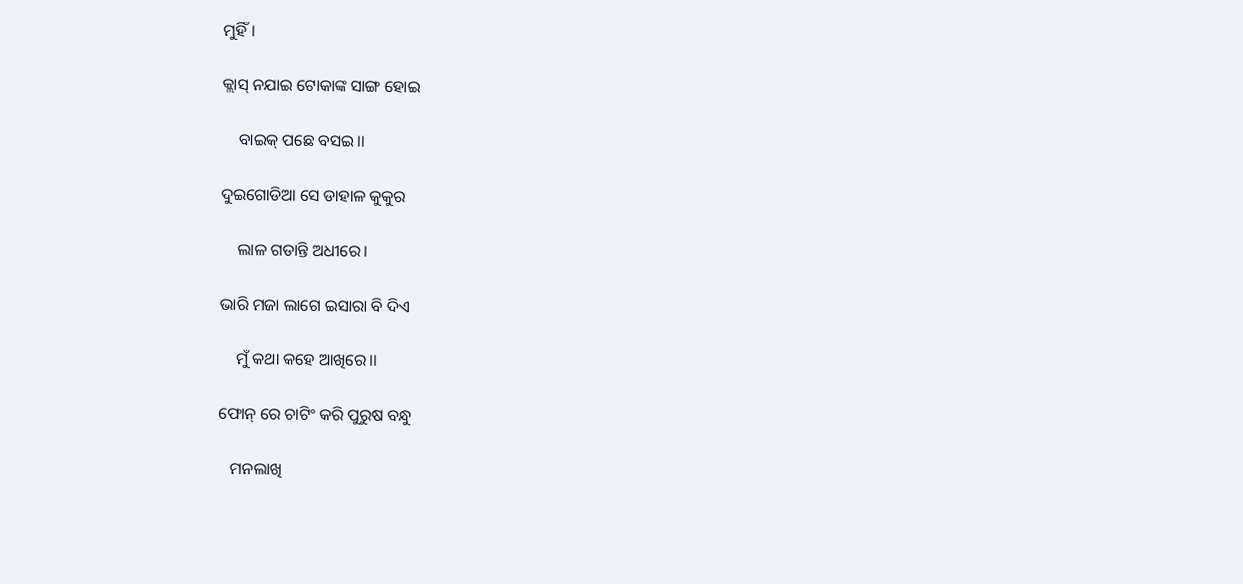ମୁହିଁ।

କ୍ଲାସ୍ ନଯାଇ ଟୋକାଙ୍କ ସାଙ୍ଗ ହୋଇ

    ବାଇକ୍ ପଛେ ବସଇ।।

ଦୁଇଗୋଡିଆ ସେ ଡାହାଳ କୁକୁର

    ଲାଳ ଗଡାନ୍ତି ଅଧୀରେ।

ଭାରି ମଜା ଲାଗେ ଇସାରା ବି ଦିଏ

    ମୁଁ କଥା କହେ ଆଖିରେ।।

ଫୋନ୍ ରେ ଚାଟିଂ କରି ପୁରୁଷ ବନ୍ଧୁ

   ମନଲାଖି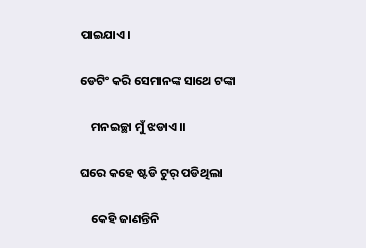ପାଇଯାଏ।

ଡେଟିଂ କରି ସେମାନଙ୍କ ସାଥେ ଟଙ୍କା

    ମନଇଚ୍ଛା ମୁଁ ଝଡାଏ।।

ଘରେ କହେ ଷ୍ଟଡି ଟୁର୍ ପଡିଥିଲା

    କେହି ଜାଣନ୍ତିନି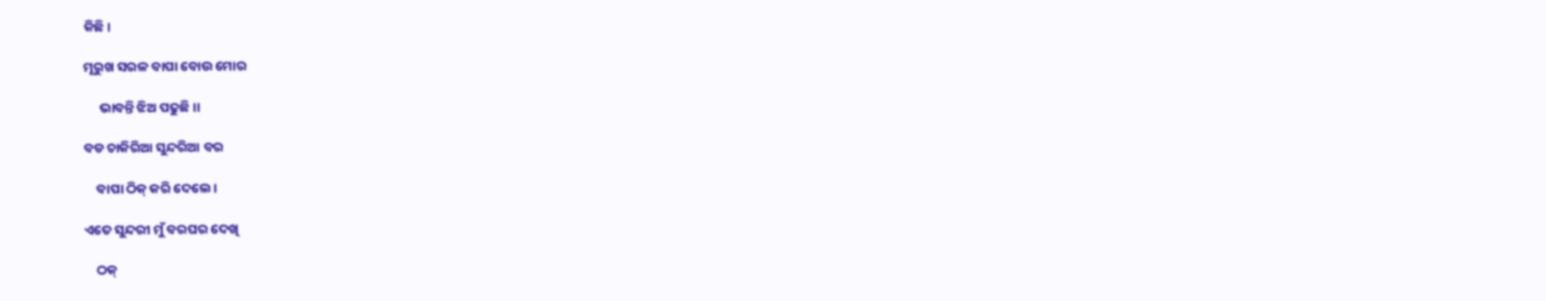କିଛି।

ମୂରୁଖ ସରଳ ବାପା ବୋଉ ମୋର

     ଭାବନ୍ତି ଝିଅ ପଢୁଛି।।

ବଡ ଚାକିରିଆ ସୁନ୍ଦରିଆ ବର

    ବାପା ଠିକ୍ କରି ଦେଲେ।

ଏତେ ସୁନ୍ଦରୀ ମୁଁ ବରଘର ଦେଖି

    ଠକ୍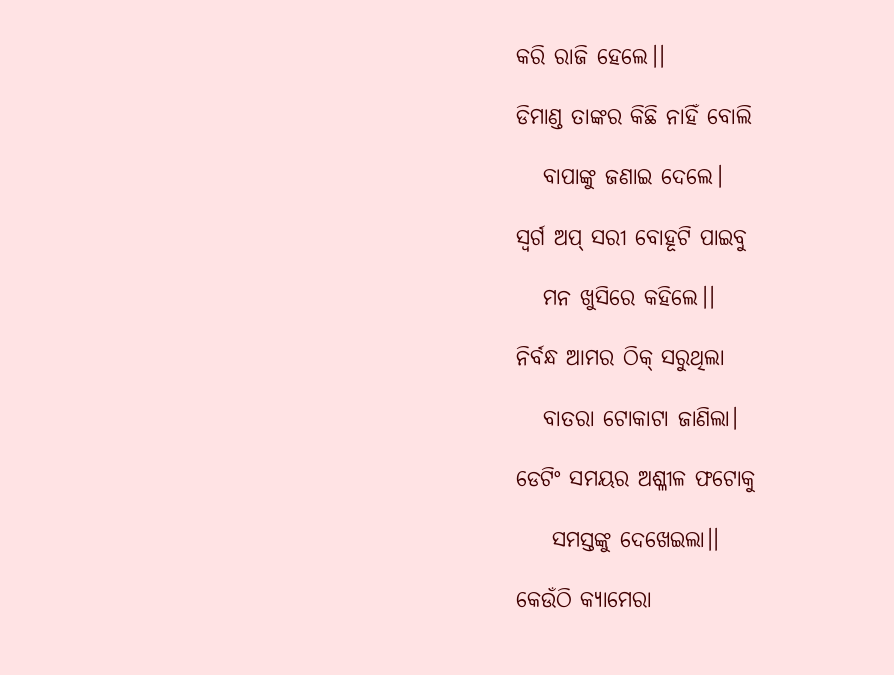କରି ରାଜି ହେଲେ।।

ଡିମାଣ୍ଡ ତାଙ୍କର କିଛି ନାହିଁ ବୋଲି

   ବାପାଙ୍କୁ ଜଣାଇ ଦେଲେ।

ସ୍ଵର୍ଗ ଅପ୍ ସରୀ ବୋହୂଟି ପାଇବୁ

   ମନ ଖୁସିରେ କହିଲେ।।

ନିର୍ବନ୍ଧ ଆମର ଠିକ୍ ସରୁଥିଲା

   ବାତରା ଟୋକାଟା ଜାଣିଲା।

ଡେଟିଂ ସମୟର ଅଶ୍ଳୀଳ ଫଟୋକୁ

    ସମସ୍ତଙ୍କୁ ଦେଖେଇଲା।।

କେଉଁଠି କ୍ୟାମେରା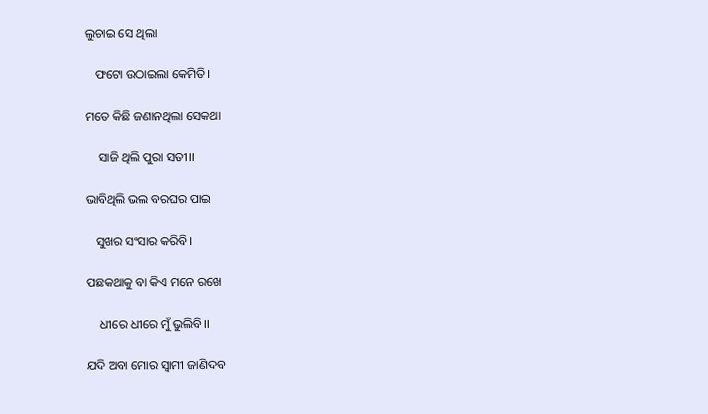ଲୁଚାଇ ସେ ଥିଲା

   ଫଟୋ ଉଠାଇଲା କେମିତି।

ମତେ କିଛି ଜଣାନଥିଲା ସେକଥା

    ସାଜି ଥିଲି ପୁରା ସତୀ।।

ଭାବିଥିଲି ଭଲ ବରଘର ପାଇ

   ସୁଖର ସଂସାର କରିବି।

ପଛକଥାକୁ ବା କିଏ ମନେ ରଖେ

    ଧୀରେ ଧୀରେ ମୁଁ ଭୁଲିବି।।

ଯଦି ଅବା ମୋର ସ୍ବାମୀ ଜାଣିଦବ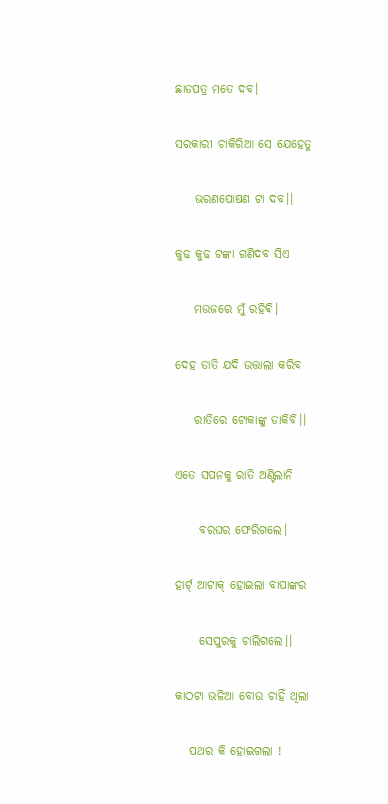ଛାଡପତ୍ର ମତେ ଦବ।

ସରକାରୀ ଚାକିରିଆ ସେ ଯେହେତୁ

    ଭରଣପୋଷଣ ଟା ଦବ।।

କୁଢ କୁଢ ଟଙ୍କା ଗଣିଦବ ସିଏ

    ମଉଜରେ ମୁଁ ରହିଵି।

ଦେହ ତାତି ଯଦି ଉତ୍ତାଲା କରିବ

    ରାତିରେ ଟୋକାଙ୍କୁ ଡାକିବି।।

ଏତେ ସପନକୁ ରାତି ଅଣ୍ଟିଲାନି

     ବରଘର ଫେରିଗଲେ।

ହାର୍ଟ୍ ଆଟାକ୍ ହୋଇଲା ବାପାଙ୍କର

     ସେପୁରକୁ ଚାଲିଗଲେ।।

କାଠଟା ଭଳିଆ ବୋଉ ଚାହିଁ ଥିଲା

   ପଥର କି ହୋଇଗଲା !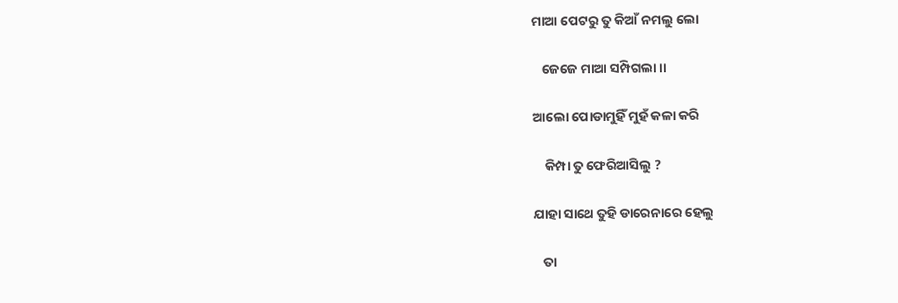ମାଆ ପେଟରୁ ତୁ କିଆଁ ନମଲୁ ଲୋ

   ଜେଜେ ମାଆ ସମ୍ପିଗଲା।।

ଆଲୋ ପୋଡାମୁହିଁ ମୁହଁ କଳା କରି

    କିମ୍ପା ତୁ ଫେରିଆସିଲୁ ?

ଯାହା ସାଥେ ତୁହି ଡାରେନାରେ ହେଲୁ

   ତା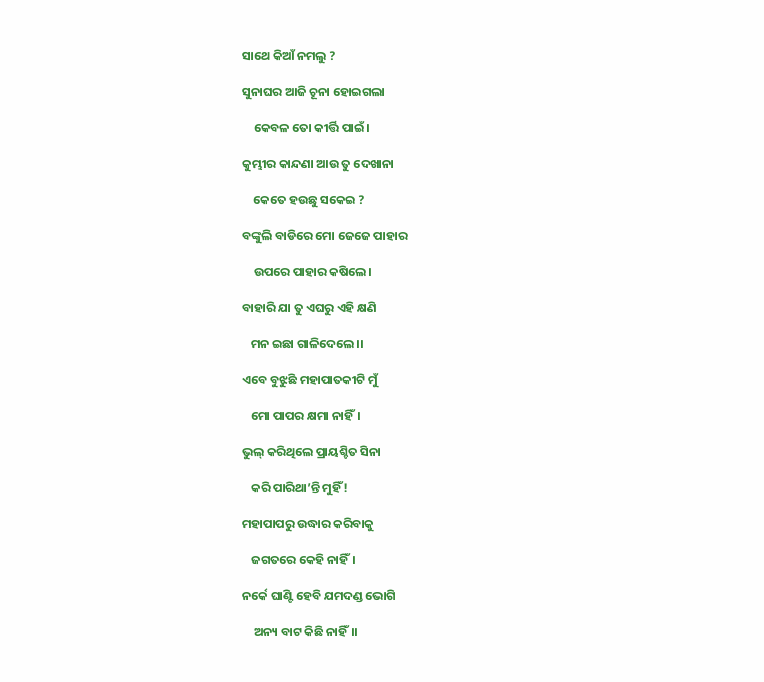ସାଥେ କିଆଁ ନମଲୁ ?

ସୁନାଘର ଆଜି ଚୂନା ହୋଇଗଲା

    କେବଳ ତୋ କୀର୍ତ୍ତି ପାଇଁ।

କୁମ୍ଭୀର କାନ୍ଦଣା ଆଉ ତୁ ଦେଖାନା

    କେତେ ହଉଛୁ ସକେଇ ?

ବଙ୍କୁଲି ବାଡିରେ ମୋ ଜେଜେ ପାହାର

    ଉପରେ ପାହାର କଷିଲେ।

ବାହାରି ଯା ତୁ ଏଘରୁ ଏହି କ୍ଷଣି

   ମନ ଇଛା ଗାଳିଦେଲେ।।

ଏବେ ବୁଝୁଛି ମହାପାତକୀଟି ମୁଁ

   ମୋ ପାପର କ୍ଷମା ନାହିଁ।

ଭୁଲ୍ କରିଥିଲେ ପ୍ରାୟଶ୍ଚିତ ସିନା

   କରି ପାରିଥା’ନ୍ତି ମୁହିଁ !

ମହାପାପରୁ ଉଦ୍ଧାର କରିବାକୁ

   ଜଗତରେ କେହି ନାହିଁ।

ନର୍କେ ଘାଣ୍ଟି ହେବି ଯମଦଣ୍ଡ ଭୋଗି

    ଅନ୍ୟ ବାଟ କିଛି ନାହିଁ।।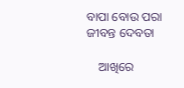ବାପା ବୋଉ ପରା ଜୀବନ୍ତ ଦେବତା

    ଆଖିରେ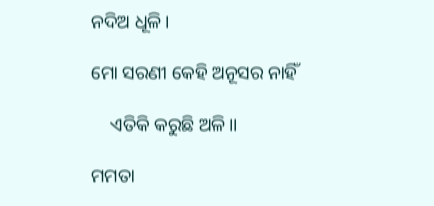ନଦିଅ ଧୂଳି।

ମୋ ସରଣୀ କେହି ଅନୂସର ନାହିଁ

    ଏତିକି କରୁଛି ଅଳି।।

ମମତା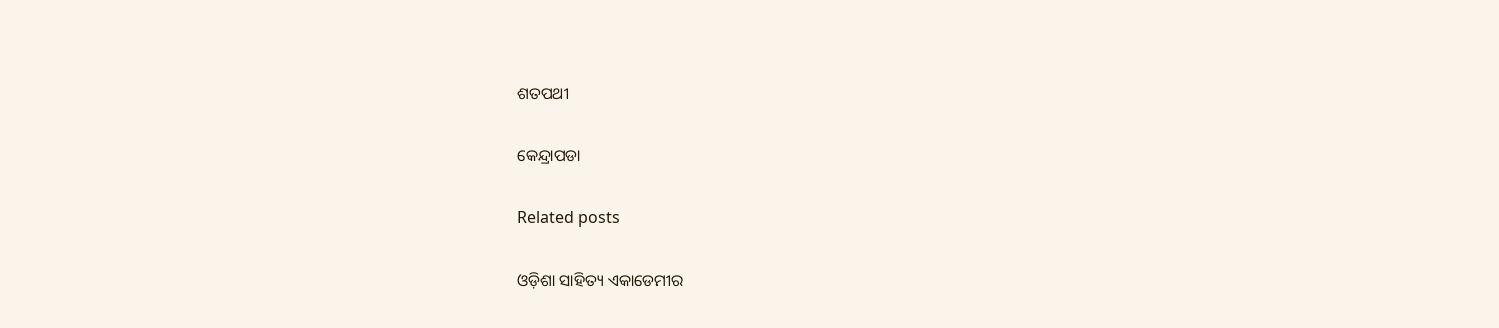ଶତପଥୀ

କେନ୍ଦ୍ରାପଡା

Related posts

ଓଡ଼ିଶା ସାହିତ୍ୟ ଏକାଡେମୀର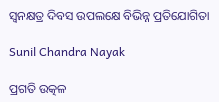ସ୍ଵନକ୍ଷତ୍ର ଦିବସ ଉପଲକ୍ଷେ ବିଭିନ୍ନ ପ୍ରତିଯୋଗିତା

Sunil Chandra Nayak

ପ୍ରଗତି ଉତ୍କଳ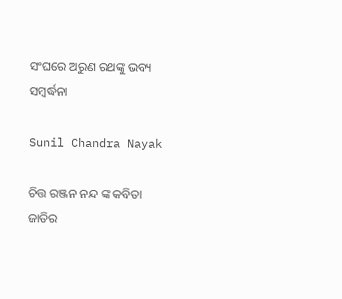ସଂଘରେ ଅରୁଣ ରଥଙ୍କୁ ଭବ୍ୟ ସମ୍ବର୍ଦ୍ଧନା

Sunil Chandra Nayak

ଚିତ୍ତ ରଞ୍ଜନ ନନ୍ଦ ଙ୍କ କବିତା ଜାତିର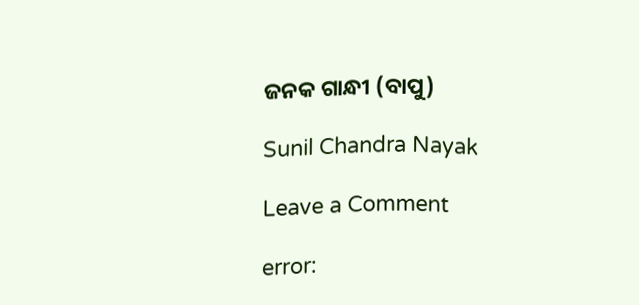ଜନକ ଗାନ୍ଧୀ (ବାପୁ)

Sunil Chandra Nayak

Leave a Comment

error: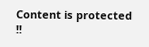Content is protected !!